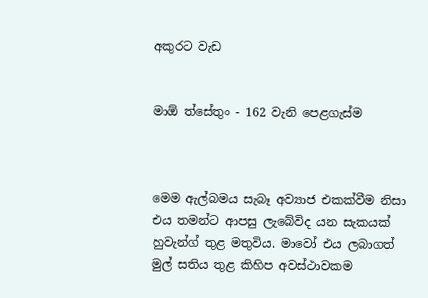අකුරට වැඩ


මාඕ ත්සේතුං - 162 වැනි පෙළගැස්ම



මෙම ඇල්බමය සැබෑ අව්‍යාජ එකක්වීම නිසා එය තමන්ට ආපසු ලැබේවිද යන සැකයක් හුවැන්ග් තුළ මතුවිය. මාවෝ එය ලබාගත් මුල් සතිය තුළ කිහිප අවස්ථාවකම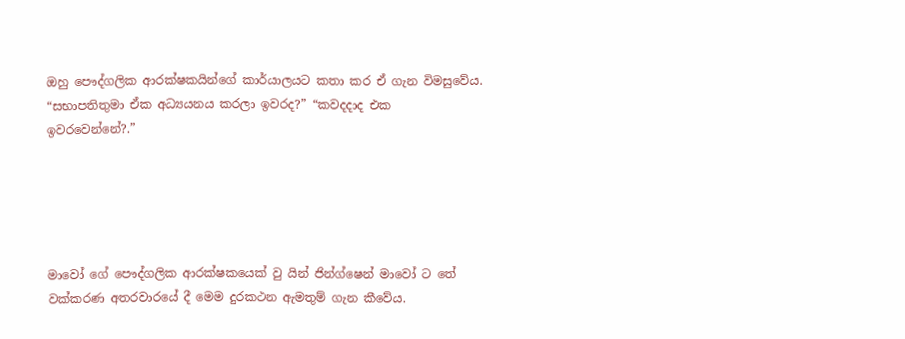ඔහු පෞද්ගලික ආරක්ෂකයින්ගේ කාර්යාලයට කතා කර ඒ ගැන විමසුවේය. “සභාපතිතුමා ඒක අධ්‍යයනය කරලා ඉවරද?” “කවදදාද එක ඉවරවෙන්නේ?.”





මාවෝ ගේ පෞද්ගලික ආරක්ෂකයෙක් වු යින් ජින්ග්ෂෙන් මාවෝ ට තේ වක්කරණ අතරවාරයේ දී මෙම දුරකථන ඇමතුම් ගැන කීවේය.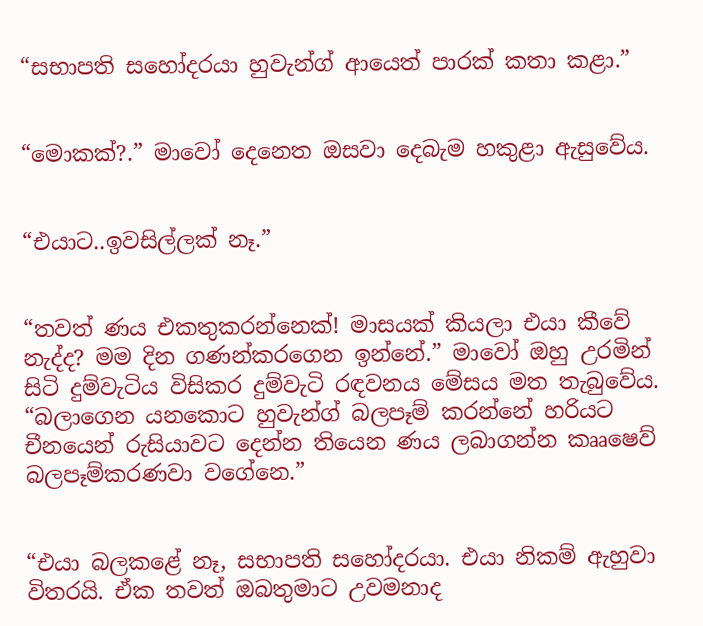“සභාපති සහෝදරයා හුවැන්ග් ආයෙත් පාරක් කතා කළා.”


“මොකක්?.” මාවෝ දෙනෙත ඔසවා දෙබැම හකුළා ඇසුවේය.


“එයාට..ඉවසිල්ලක් නෑ.”


“තවත් ණය එකතුකරන්නෙක්! මාසයක් කියලා එයා කීවේ නැද්ද? මම දින ගණන්කරගෙන ඉන්නේ.” මාවෝ ඔහු උරමින් සිටි දුම්වැටිය විසිකර දුම්වැටි රඳවනය මේසය මත තැබුවේය. “බලාගෙන යනකොට හුවැන්ග් බලපෑම් කරන්නේ හරියට චීනයෙන් රුසියාවට දෙන්න තියෙන ණය ලබාගන්න කෲෂෙව් බලපෑම්කරණවා වගේනෙ.”


“එයා බලකළේ නෑ, සභාපති සහෝදරයා. එයා නිකම් ඇහුවා විතරයි. ඒක තවත් ඔබතුමාට උවමනාද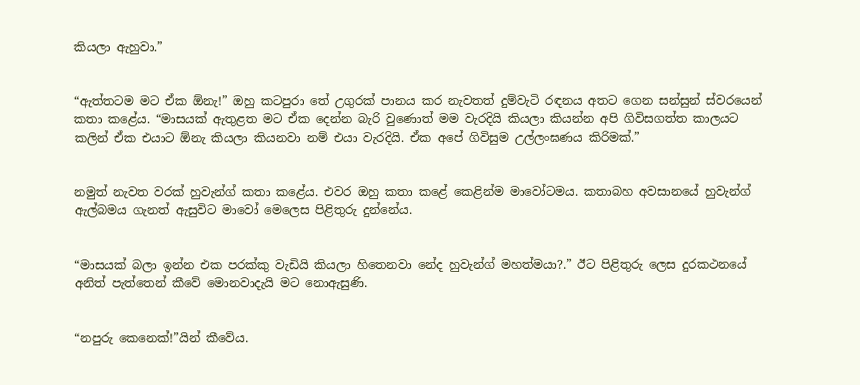කියලා ඇහුවා.”


“ඇත්තටම මට ඒක ඕනැ!” ඔහු කටපුරා තේ උගුරක් පානය කර නැවතත් දුම්වැටි රඳනය අතට ගෙන සන්සුන් ස්වරයෙන් කතා කළේය. “මාසයක් ඇතුළත මට ඒක දෙන්න බැරි වුණොත් මම වැරදියි කියලා කියන්න අපි ගිවිසගත්ත කාලයට කලින් ඒක එයාට ඕනැ කියලා කියනවා නම් එයා වැරදියි. ඒක අපේ ගිවිසුම උල්ලංඝණය කිරිමක්.”


නමුත් නැවත වරක් හුවැන්ග් කතා කළේය. එවර ඔහු කතා කළේ කෙළින්ම මාවෝටමය. කතාබහ අවසානයේ හුවැන්ග් ඇල්බමය ගැනත් ඇසුවිට මාවෝ මෙලෙස පිළිතුරු දුන්නේය.


“මාසයක් බලා ඉන්න එක පරක්කු වැඩියි කියලා හිතෙනවා නේද හුවැන්ග් මහත්මයා?.” ඊට පිළිතුරු ලෙස දුරකථනයේ අනිත් පැත්තෙන් කීවේ මොනවාදැයි මට නොඇසුණි.


“නපුරු කෙනෙක්!”යින් කීවේය.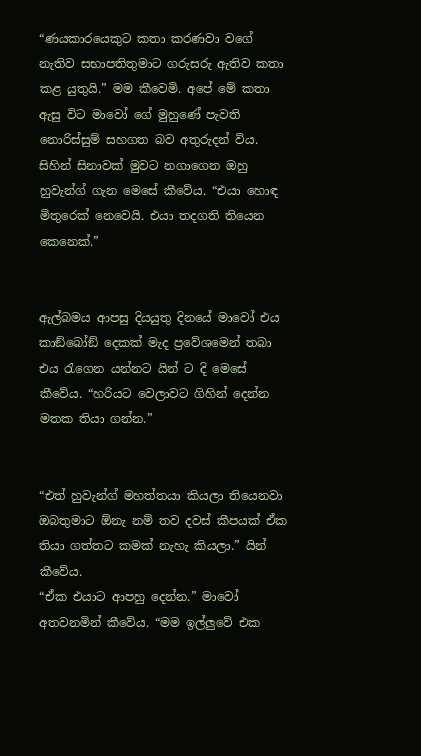“ණයකාරයෙකුට කතා කරණවා වගේ නැතිව සභාපතිතුමාට ගරුසරු ඇතිව කතා කළ යුතුයි.” මම කීවෙමි. අපේ මේ කතා ඇසු විට මාවෝ ගේ මුහුණේ පැවති නොරිස්සුම් සහගත බව අතුරුදන් විය. සිහින් සිනාවක් මුවට නගාගෙන ඔහු හුවැන්ග් ගැන මෙසේ කීවේය. “එයා හොඳ මිතුරෙක් නෙවෙයි. එයා තදගති තියෙන කෙනෙක්.”


ඇල්බමය ආපසු දියයුතු දිනයේ මාවෝ එය කාඞ්බෝඞ් දෙකක් මැද ප්‍රවේශමෙන් තබා එය රැගෙන යන්නට යින් ට දි මෙසේ කීවේය. “හරියට වෙලාවට ගිහින් දෙන්න මතක තියා ගන්න.”


“එත් හුවැන්ග් මහත්තයා කියලා තියෙනවා ඔබතුමාට ඕනැ නම් තව දවස් කීපයක් ඒක තියා ගත්තට කමක් නැහැ කියලා.” යින් කීවේය.
“ඒක එයාට ආපහු දෙන්න.” මාවෝ අතවනමින් කීවේය. “මම ඉල්ලුවේ එක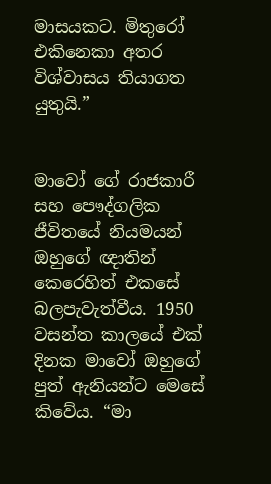මාසයකට. මිතුරෝ එකිනෙකා අතර විශ්වාසය තියාගත යුතුයි.”


මාවෝ ගේ රාජකාරී සහ පෞද්ගලික ජීවිතයේ නියමයන් ඔහුගේ ඥාතින් කෙරෙහිත් එකසේ බලපැවැත්වීය. 1950 වසන්ත කාලයේ එක් දිනක මාවෝ ඔහුගේ පුත් ඇනියන්ට මෙසේ කිවේය. “මා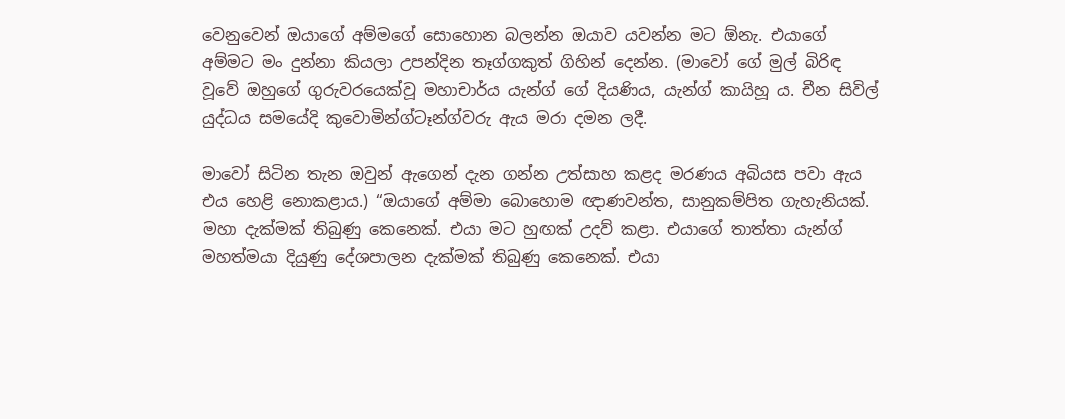වෙනුවෙන් ඔයාගේ අම්මගේ සොහොන බලන්න ඔයාව යවන්න මට ඕනැ. එයාගේ අම්මට මං දුන්නා කියලා උපන්දින තෑග්ගකුත් ගිහින් දෙන්න. (මාවෝ ගේ මුල් බිරිඳ වූවේ ඔහුගේ ගුරුවරයෙක්වූ මහාචාර්ය යැන්ග් ගේ දියණිය, යැන්ග් කායිහූ ය. චීන සිවිල් යුද්ධය සමයේදි කුවොමින්ග්ටෑන්ග්වරු ඇය මරා දමන ලදී.

මාවෝ සිටින තැන ඔවුන් ඇගෙන් දැන ගන්න උත්සාහ කළද මරණය අබියස පවා ඇය එය හෙළි නොකළාය.) “ඔයාගේ අම්මා බොහොම ඥාණවන්ත, සානුකම්පිත ගැහැනියක්. මහා දැක්මක් තිබුණු කෙනෙක්. එයා මට හුඟක් උදව් කළා. එයාගේ තාත්තා යැන්ග් මහත්මයා දියුණු දේශපාලන දැක්මක් තිබුණු කෙනෙක්. එයා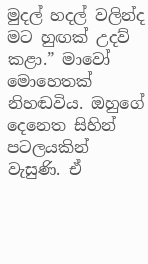මුදල් හදල් වලින්ද මට හුඟක් උදව් කළා.” මාවෝ මොහෙතක් නිහඬවිය. ඔහුගේ දෙනෙත සිහින් පටලයකින් වැසුණි. ඒ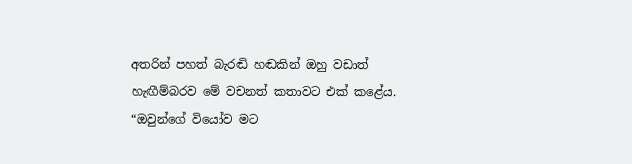අතරින් පහත් බැරඬි හඬකින් ඔහු වඩාත් හැඟීම්බරව මේ වචනත් කතාවට එක් කළේය. “ඔවුන්ගේ වියෝව මට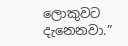ලොකුවට දැනෙනවා.”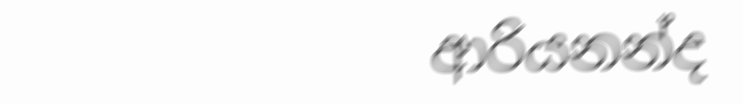ආරියනන්ද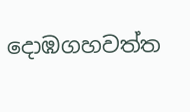දොඹගහවත්ත